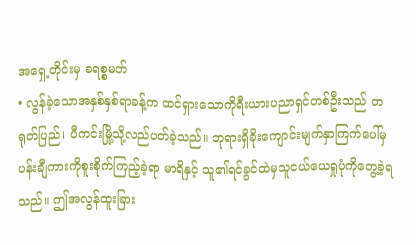အရှေ့တိုင်းမှ ခရစ္စမတ်
• လွန်ခဲ့သောအနှစ်နှစ်ရာခန့်က ထင်ရှားသောကိုရီးယားပညာရှင်တစ်ဦးသည် တရုတ်ပြည်၊ ပီကင်းမြို့သို့လည်ပတ်ခဲ့သည်။ ဘုရားရှိခိုးကျောင်းမျက်နှာကြက်ပေါ်မှ ပန်းချီကားကိုစူးစိုက်ကြည့်ခဲ့ရာ မာရိနှင့် သူ၏ရင်ခွင်ထဲမှသူငယ်ယေရှုပုံကိုတွေ့ခဲ့ရသည်။ ဤအလွန်ထူးခြား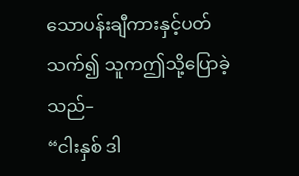သောပန်းချီကားနှင့်ပတ်သက်၍ သူကဤသို့ပြောခဲ့သည်–
“ငါးနှစ် ဒါ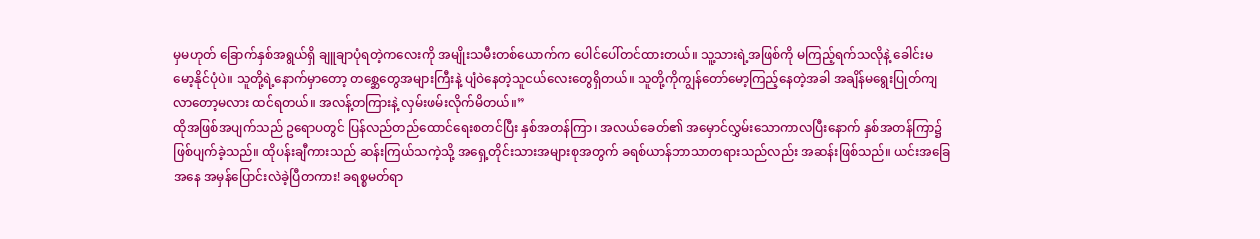မှမဟုတ် ခြောက်နှစ်အရွယ်ရှိ ချူချာပုံရတဲ့ကလေးကို အမျိုးသမီးတစ်ယောက်က ပေါင်ပေါ်တင်ထားတယ်။ သူ့သားရဲ့အဖြစ်ကို မကြည့်ရက်သလိုနဲ့ ခေါင်းမမော့နိုင်ပုံပဲ။ သူတို့ရဲ့နောက်မှာတော့ တစ္ဆေတွေအများကြီးနဲ့ ပျံဝဲနေတဲ့သူငယ်လေးတွေရှိတယ်။ သူတို့ကိုကျွန်တော်မော့ကြည့်နေတဲ့အခါ အချိန်မရွေးပြုတ်ကျလာတော့မလား ထင်ရတယ်။ အလန့်တကြားနဲ့ လှမ်းဖမ်းလိုက်မိတယ်။”
ထိုအဖြစ်အပျက်သည် ဥရောပတွင် ပြန်လည်တည်ထောင်ရေးစတင်ပြီး နှစ်အတန်ကြာ၊ အလယ်ခေတ်၏ အမှောင်လွှမ်းသောကာလပြီးနောက် နှစ်အတန်ကြာ၌ ဖြစ်ပျက်ခဲ့သည်။ ထိုပန်းချီကားသည် ဆန်းကြယ်သကဲ့သို့ အရှေ့တိုင်းသားအများစုအတွက် ခရစ်ယာန်ဘာသာတရားသည်လည်း အဆန်းဖြစ်သည်။ ယင်းအခြေအနေ အမှန်ပြောင်းလဲခဲ့ပြီတကား! ခရစ္စမတ်ရာ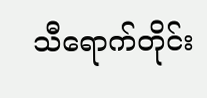သီရောက်တိုင်း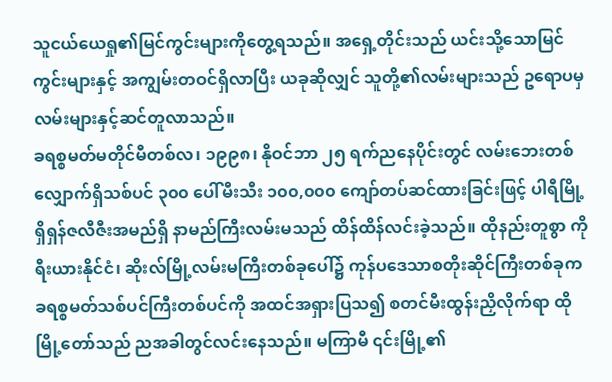သူငယ်ယေရှု၏မြင်ကွင်းများကိုတွေ့ရသည်။ အရှေ့တိုင်းသည် ယင်းသို့သောမြင်ကွင်းများနှင့် အကျွမ်းတဝင်ရှိလာပြီး ယခုဆိုလျှင် သူတို့၏လမ်းများသည် ဥရောပမှလမ်းများနှင့်ဆင်တူလာသည်။
ခရစ္စမတ်မတိုင်မီတစ်လ၊ ၁၉၉၈၊ နိုဝင်ဘာ ၂၅ ရက်ညနေပိုင်းတွင် လမ်းဘေးတစ်လျှောက်ရှိသစ်ပင် ၃၀၀ ပေါ်မီးသီး ၁၀၀,၀၀၀ ကျော်တပ်ဆင်ထားခြင်းဖြင့် ပါရီမြို့ရှိရှန်ဇလီဇီးအမည်ရှိ နာမည်ကြီးလမ်းမသည် ထိန်ထိန်လင်းခဲ့သည်။ ထိုနည်းတူစွာ ကိုရီးယားနိုင်ငံ၊ ဆိုးလ်မြို့လမ်းမကြီးတစ်ခုပေါ်၌ ကုန်ပဒေသာစတိုးဆိုင်ကြီးတစ်ခုက ခရစ္စမတ်သစ်ပင်ကြီးတစ်ပင်ကို အထင်အရှားပြသ၍ စတင်မီးထွန်းညှိလိုက်ရာ ထိုမြို့တော်သည် ညအခါတွင်လင်းနေသည်။ မကြာမီ ၎င်းမြို့၏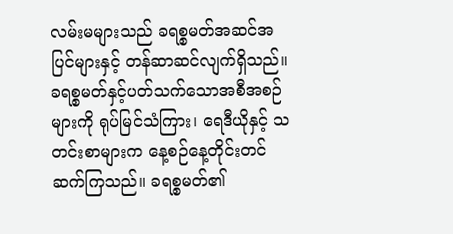လမ်းမများသည် ခရစ္စမတ်အဆင်အပြင်များနှင့် တန်ဆာဆင်လျက်ရှိသည်။
ခရစ္စမတ်နှင့်ပတ်သက်သောအစီအစဉ်များကို ရုပ်မြင်သံကြား၊ ရေဒီယိုနှင့် သတင်းစာများက နေ့စဉ်နေ့တိုင်းတင်ဆက်ကြသည်။ ခရစ္စမတ်၏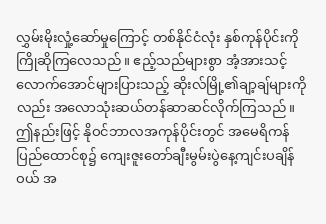လွှမ်းမိုးလှုံ့ဆော်မှုကြောင့် တစ်နိုင်ငံလုံး နှစ်ကုန်ပိုင်းကိုကြိုဆိုကြလေသည်။ ဧည့်သည်များစွာ အံ့အားသင့်လောက်အောင်များပြားသည့် ဆိုးလ်မြို့၏ချာ့ချ်များကိုလည်း အလောသုံးဆယ်တန်ဆာဆင်လိုက်ကြသည်။ ဤနည်းဖြင့် နိုဝင်ဘာလအကုန်ပိုင်းတွင် အမေရိကန်ပြည်ထောင်စု၌ ကျေးဇူးတော်ချီးမွမ်းပွဲနေ့ကျင်းပချိန်ဝယ် အ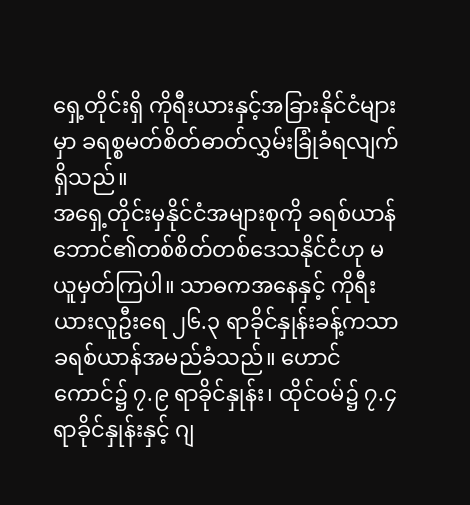ရှေ့တိုင်းရှိ ကိုရီးယားနှင့်အခြားနိုင်ငံများမှာ ခရစ္စမတ်စိတ်ဓာတ်လွှမ်းခြုံခံရလျက်ရှိသည်။
အရှေ့တိုင်းမှနိုင်ငံအများစုကို ခရစ်ယာန်ဘောင်၏တစ်စိတ်တစ်ဒေသနိုင်ငံဟု မယူမှတ်ကြပါ။ သာဓကအနေနှင့် ကိုရီးယားလူဦးရေ ၂၆.၃ ရာခိုင်နှုန်းခန့်ကသာ ခရစ်ယာန်အမည်ခံသည်။ ဟောင်ကောင်၌ ၇.၉ ရာခိုင်နှုန်း၊ ထိုင်ဝမ်၌ ၇.၄ ရာခိုင်နှုန်းနှင့် ဂျ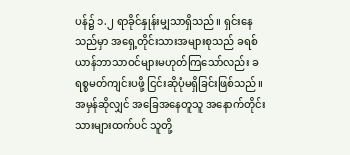ပန်၌ ၁.၂ ရာခိုင်နှုန်းမျှသာရှိသည်။ ရှင်းနေသည်မှာ အရှေ့တိုင်းသားအများစုသည် ခရစ်ယာန်ဘာသာဝင်များမဟုတ်ကြသော်လည်း ခရစ္စမတ်ကျင်းပဖို့ ငြင်းဆိုပုံမရှိခြင်းဖြစ်သည်။ အမှန်ဆိုလျှင် အခြေအနေတူသူ အနောက်တိုင်းသားများထက်ပင် သူတို့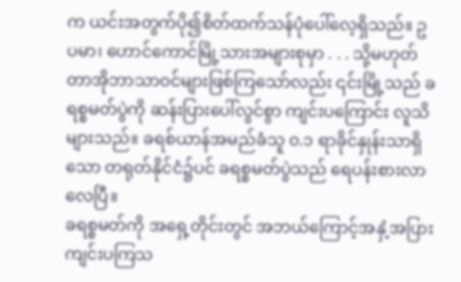က ယင်းအတွက်ပို၍စိတ်ထက်သန်ပုံပေါ်လေ့ရှိသည်။ ဥပမာ၊ ဟောင်ကောင်မြို့သားအများစုမှာ . . . သို့မဟုတ် တာအိုဘာသာဝင်များဖြစ်ကြသော်လည်း ၎င်းမြို့သည် ခရစ္စမတ်ပွဲကို ဆန်းပြားပေါ်လွင်စွာ ကျင်းပကြောင်း လူသိများသည်။ ခရစ်ယာန်အမည်ခံသူ ၀.၁ ရာခိုင်နှုန်းသာရှိသော တရုတ်နိုင်ငံ၌ပင် ခရစ္စမတ်ပွဲသည် ရေပန်းစားလာလေပြီ။
ခရစ္စမတ်ကို အရှေ့တိုင်းတွင် အဘယ်ကြောင့်အနှံ့အပြားကျင်းပကြသ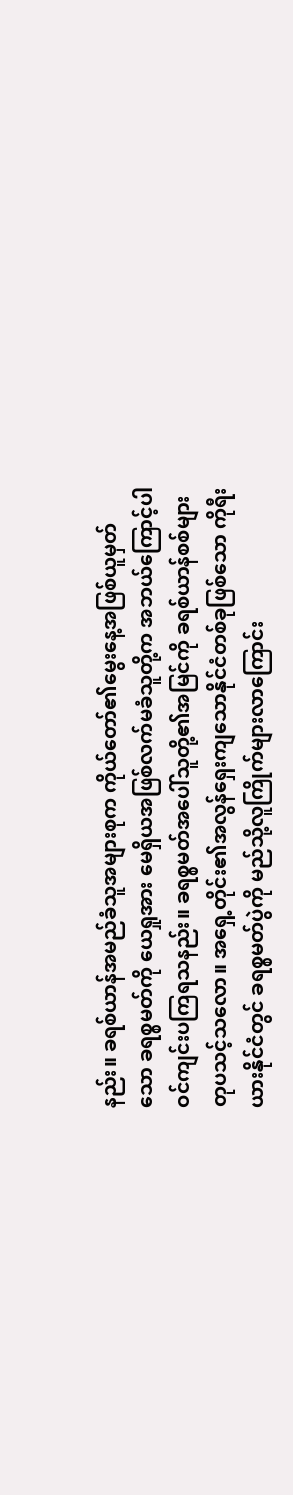နည်း။ ခရစ်ယာန်အမည်ခံသူအများစုက ကိုယ်တော်၏မွေးနေ့အဖြစ်ယူမှတ်သော ခရစ္စမတ်ကို ယေရှုအား မေရှိယအဖြစ်လက်မခံသူတို့က အဘယ်ကြောင့်ပါဝင်ကျင်းပကြရသနည်း။ ခရစ္စမတ်အပေါ်သူတို့၏အမြင်ကို ခရစ်ယာန်စစ်များတုပသင့်သလော။ အရှေ့တိုင်း၏အလွန်ရှေးကျသောနိုင်ငံတစ်ခုဖြစ်သော ကိုရီးယားနိုင်ငံတွင် ခရစ္စမတ်ပွဲကို မည်သို့လူကြိုက်များလာကြောင်း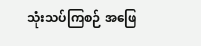သုံးသပ်ကြစဉ် အဖြေ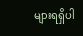များရရှိပါ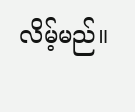လိမ့်မည်။